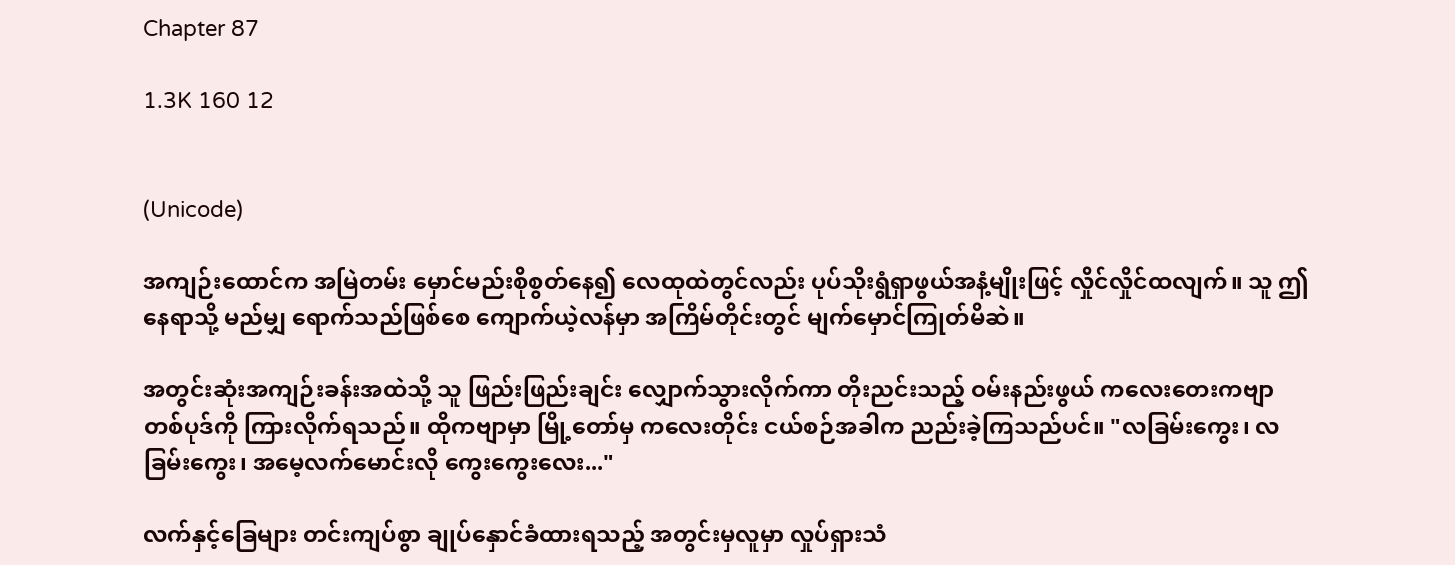Chapter 87

1.3K 160 12


(Unicode)

အကျဉ်းထောင်က အမြဲတမ်း မှောင်မည်းစိုစွတ်နေ၍ လေထုထဲတွင်လည်း ပုပ်သိုးရွံရှာဖွယ်အနံ့မျိုးဖြင့် လှိုင်လှိုင်ထလျက်။ သူ ဤနေရာသို့ မည်မျှ ရောက်သည်ဖြစ်စေ ကျောက်ယဲ့လန်မှာ အကြိမ်တိုင်းတွင် မျက်မှောင်ကြုတ်မိဆဲ။

အတွင်းဆုံးအကျဉ်းခန်းအထဲသို့ သူ ဖြည်းဖြည်းချင်း လျှောက်သွားလိုက်ကာ တိုးညင်းသည့် ဝမ်းနည်းဖွယ် ကလေးတေးကဗျာတစ်ပုဒ်ကို ကြားလိုက်ရသည်။ ထိုကဗျာမှာ မြို့တော်မှ ကလေးတိုင်း ငယ်စဉ်အခါက ညည်းခဲ့ကြသည်ပင်။ "လခြမ်းကွေး၊ လခြမ်းကွေး၊ အမေ့လက်မောင်းလို ကွေးကွေးလေး..."

လက်နှင့်ခြေများ တင်းကျပ်စွာ ချုပ်နှောင်ခံထားရသည့် အတွင်းမှလူမှာ လှုပ်ရှားသံ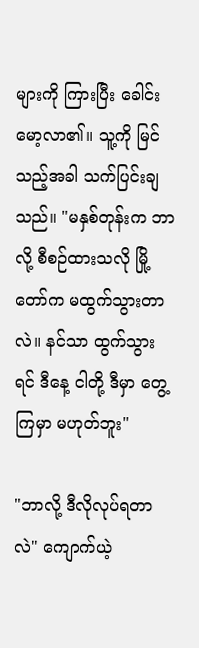များကို ကြားပြီး ခေါင်းမော့လာ၏။ သူ့ကို မြင်သည့်အခါ သက်ပြင်းချသည်။ "မနှစ်တုန်းက ဘာလို့ စီစဉ်ထားသလို မြို့တော်က မထွက်သွားတာလဲ။ နင်သာ ထွက်သွားရင် ဒီနေ့ ငါတို့ ဒီမှာ တွေ့ကြမှာ မဟုတ်ဘူး"

"ဘာလို့ ဒီလိုလုပ်ရတာလဲ" ကျောက်ယဲ့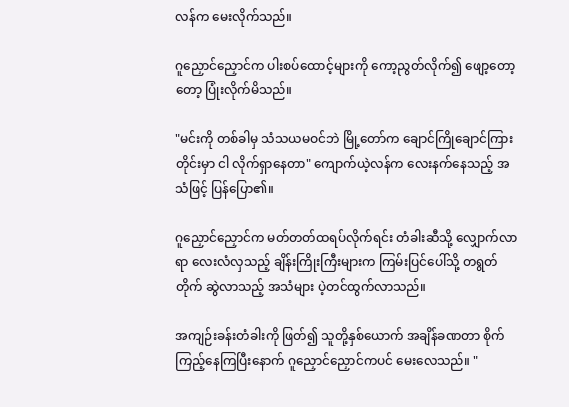လန်က မေးလိုက်သည်။

ဂူညှောင်ညှောင်က ပါးစပ်ထောင့်များကို ကော့ညွတ်လိုက်၍ ဖျော့တော့တော့ ပြုံးလိုက်မိသည်။

"မင်းကို တစ်ခါမှ သံသယမဝင်ဘဲ မြို့တော်က ချောင်ကြိုချောင်ကြားတိုင်းမှာ ငါ လိုက်ရှာနေတာ" ကျောက်ယဲ့လန်က လေးနက်နေသည့် အသံဖြင့် ပြန်ပြော၏။

ဂူညှောင်ညှောင်က မတ်တတ်ထရပ်လိုက်ရင်း တံခါးဆီသို့ လျှောက်လာရာ လေးလံလှသည့် ချိန်းကြိုးကြီးများက ကြမ်းပြင်ပေါ်သို့ တရွတ်တိုက် ဆွဲလာသည့် အသံများ ပဲ့တင်ထွက်လာသည်။

အကျဉ်းခန်းတံခါးကို ဖြတ်၍ သူတို့နှစ်ယောက် အချိန်ခဏတာ စိုက်ကြည့်နေကြပြီးနောက် ဂူညှောင်ညှောင်ကပင် မေးလေသည်။ "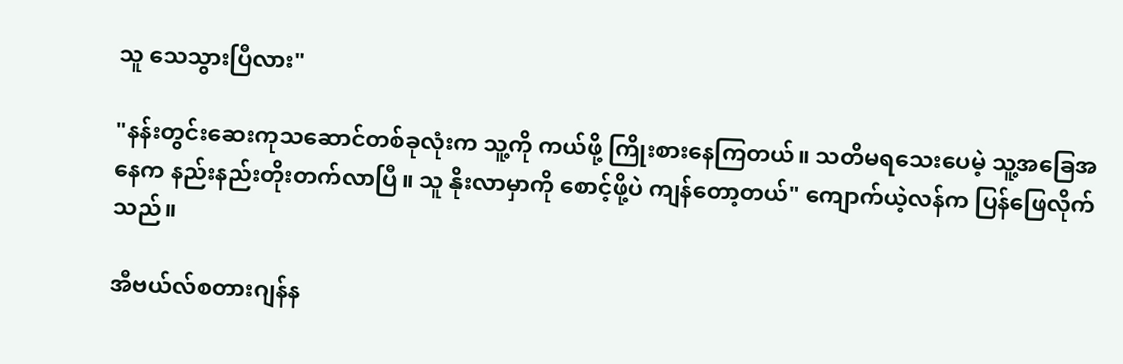သူ သေသွားပြီလား"

"နန်းတွင်းဆေးကုသဆောင်တစ်ခုလုံးက သူ့ကို ကယ်ဖို့ ကြိုးစားနေကြတယ်။ သတိမရသေးပေမဲ့ သူ့အခြေအနေက နည်းနည်းတိုးတက်လာပြီ။ သူ နိုးလာမှာကို စောင့်ဖို့ပဲ ကျန်တော့တယ်" ကျောက်ယဲ့လန်က ပြန်ဖြေလိုက်သည်။

အီဗယ်လ်စတားဂျန်န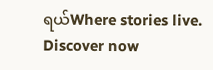ရယ်Where stories live. Discover now